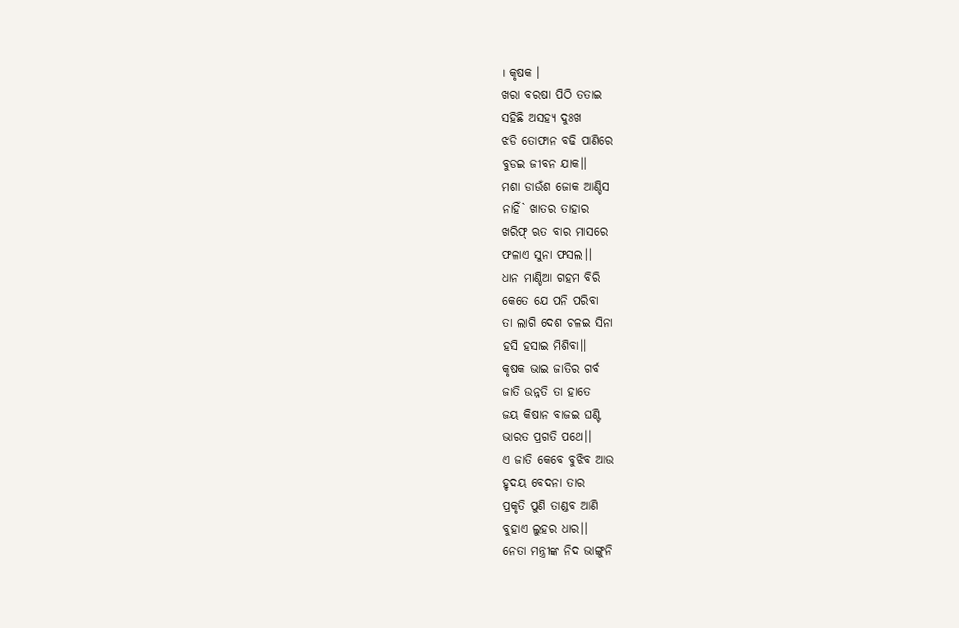। କୃଷକ ।
ଖରା ବରଷା ପିଠି ତତାଇ
ସହିଛି ଅସହ୍ୟ ଦୁଃଖ
ଝଡି ତୋଫାନ ବଢି ପାଣିରେ
ବୁଡଇ ଜୀବନ ଯାକ।।
ମଶା ଡାଉଁଶ ଜୋକ ଆଣ୍ଡିସ
ନାହିଁ` ଖାତର ତାହାର
ଖରିଫ୍ ଋତ ବାର ମାସରେ
ଫଳାଏ ସୁନା ଫସଲ।।
ଧାନ ମାଣ୍ଡିଆ ଗହମ ବିରି
କେତେ ଯେ ପନି ପରିବା
ତା ଲାଗି ଦେଶ ଚଳଇ ସିନା
ହସି ହସାଇ ମିଶିବା।।
କୃଷକ ଭାଇ ଜାତିର ଗର୍ବ
ଜାତି ଉନ୍ନତି ତା ହାତେ
ଜୟ କିଷାନ ବାଜଇ ଘଣ୍ଟି
ଭାରତ ପ୍ରଗତି ପଥେ।।
ଏ ଜାତି କେବେ ବୁଝିବ ଆଉ
ହୃଦୟ ବେଦନା ତାର
ପ୍ରକୃତି ପୁଣି ତାଣ୍ଡବ ଆଣି
ବୁହାଏ ଲୁହର ଧାର।।
ନେତା ମନ୍ତ୍ରୀଙ୍କ ନିଦ ଭାଙ୍ଗୁନି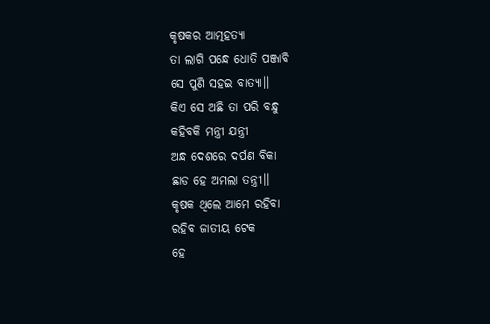କୃଷକର ଆତ୍ମହତ୍ୟା
ତା ଲାଗି ପନ୍ଧେ ଧୋତି ପଞ୍ଜାବି
ସେ ପୁଣି ସହଇ ବାତ୍ୟା।।
କିଏ ସେ ଅଛି ତା ପରି ବନ୍ଧୁ
କହିବକି ମନ୍ତ୍ରୀ ଯନ୍ତ୍ରୀ
ଅନ୍ଧ ଦେଶରେ ଦର୍ପଣ ବିକା
ଛାଡ ହେ ଅମଲା ତନ୍ତ୍ରୀ।।
କୃଷକ ଥିଲେ ଆମେ ରହିବା
ରହିବ ଜାତୀୟ ଟେକ
ହେ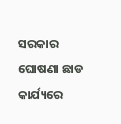ସରକାର ଘୋଷଣା ଛାଡ
କାର୍ଯ୍ୟରେ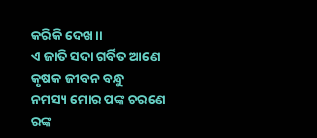କରିକି ଦେଖ।।
ଏ ଜାତି ସଦା ଗର୍ବିତ ଆଣେ
କୃଷକ ଜୀବନ ବନ୍ଧୁ
ନମସ୍ୟ ମୋର ପଙ୍କ ଚରଣେ
ରଙ୍କ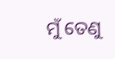ମୁଁ ତେଣୁ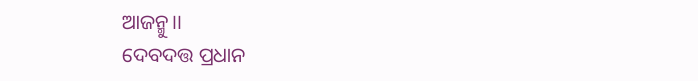ଆଜନ୍ମୁ।।
ଦେବଦତ୍ତ ପ୍ରଧାନ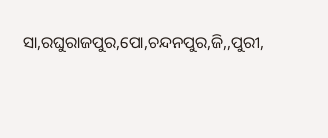ସା,ରଘୁରାଜପୁର,ପୋ,ଚନ୍ଦନପୁର,ଜି,,ପୁରୀ,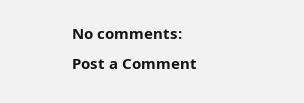No comments:
Post a Comment